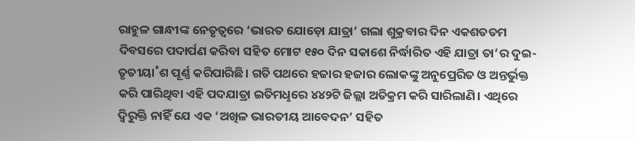ରାହୁଳ ଗାନ୍ଧୀଙ୍କ ନେତୃତ୍ବରେ ‘ଭାରତ ଯୋଡ଼ୋ ଯାତ୍ରା’ ଗଲା ଶୁକ୍ରବାର ଦିନ ଏକଶତତମ ଦିବସରେ ପଦାର୍ପଣ କରିବା ସହିତ ମୋଟ ୧୫୦ ଦିନ ସକାଶେ ନିର୍ଦ୍ଧାରିତ ଏହି ଯାତ୍ରା ତା’ର ଦୁଇ-ତୃତୀୟା˚ଶ ପୂର୍ଣ୍ଣ କରିପାରିଛି। ଗତି ପଥରେ ହଜାର ହଜାର ଲୋକଙ୍କୁ ଅନୁପ୍ରେରିତ ଓ ଅନ୍ତର୍ଭୁକ୍ତ କରି ପାରିଥିବା ଏହି ପଦଯାତ୍ରା ଇତିମଧୢରେ ୪୪୨ଟି ଜିଲ୍ଲା ଅତିକ୍ରମ କରି ସାରିଲାଣି। ଏଥିରେ ଦ୍ବିରୁକ୍ତି ନାହିଁ ଯେ ଏକ ‘ଅଖିଳ ଭାରତୀୟ ଆବେଦନ’ ସହିତ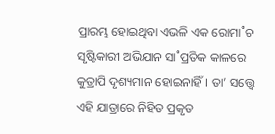ପ୍ରାରମ୍ଭ ହୋଇଥିବା ଏଭଳି ଏକ ରୋମା˚ଚ ସୃଷ୍ଟିକାରୀ ଅଭିଯାନ ସା˚ପ୍ରତିକ କାଳରେ କୁତ୍ରାପି ଦୃଶ୍ୟମାନ ହୋଇନାହିଁ। ତା’ ସତ୍ତ୍ବେ ଏହି ଯାତ୍ରାରେ ନିହିତ ପ୍ରକୃତ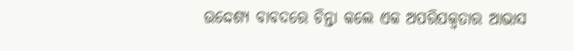ଉଦ୍ଦେଶ୍ୟ ବାବଦରେ ଚିନ୍ତା କଲେ ଏକ ଅପରିପକ୍ବତାର ଆଭାସ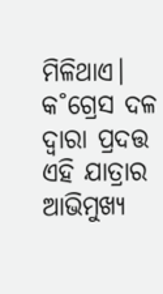ମିଳିଥାଏ। କ˚ଗ୍ରେସ ଦଳ ଦ୍ବାରା ପ୍ରଦତ୍ତ ଏହି ଯାତ୍ରାର ଆଭିମୁଖ୍ୟ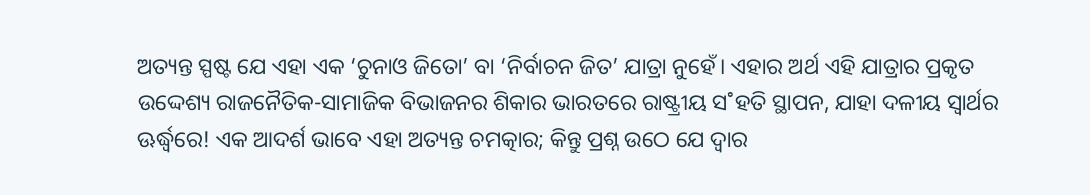ଅତ୍ୟନ୍ତ ସ୍ପଷ୍ଟ ଯେ ଏହା ଏକ ‘ଚୁନାଓ ଜିତୋ’ ବା ‘ନିର୍ବାଚନ ଜିତ’ ଯାତ୍ରା ନୁହେଁ। ଏହାର ଅର୍ଥ ଏହି ଯାତ୍ରାର ପ୍ରକୃତ ଉଦ୍ଦେଶ୍ୟ ରାଜନୈତିକ-ସାମାଜିକ ବିଭାଜନର ଶିକାର ଭାରତରେ ରାଷ୍ଟ୍ରୀୟ ସ˚ହତି ସ୍ଥାପନ, ଯାହା ଦଳୀୟ ସ୍ବାର୍ଥର ଊର୍ଦ୍ଧ୍ବରେ! ଏକ ଆଦର୍ଶ ଭାବେ ଏହା ଅତ୍ୟନ୍ତ ଚମତ୍କାର; କିନ୍ତୁ ପ୍ରଶ୍ନ ଉଠେ ଯେ ଦ୍ବାର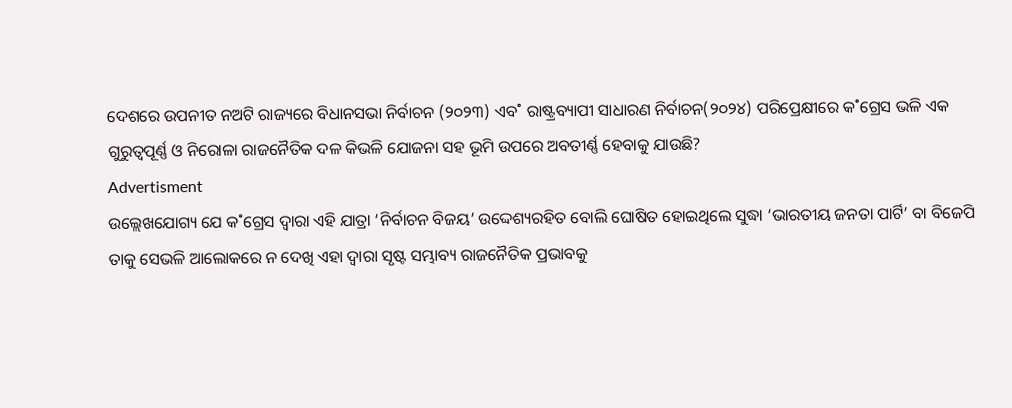ଦେଶରେ ଉପନୀତ ନଅଟି ରାଜ୍ୟରେ ବିଧାନସଭା ନିର୍ବାଚନ (୨୦୨୩) ଏବ˚ ରାଷ୍ଟ୍ରବ୍ୟାପୀ ସାଧାରଣ ନିର୍ବାଚନ(୨୦୨୪) ପରିପ୍ରେକ୍ଷୀରେ କ˚ଗ୍ରେସ ଭଳି ଏକ ଗୁରୁତ୍ବପୂର୍ଣ୍ଣ ଓ ନିରୋଳା ରାଜନୈତିକ ଦଳ କିଭଳି ଯୋଜନା ସହ ଭୂମି ଉପରେ ଅବତୀର୍ଣ୍ଣ ହେବାକୁ ଯାଉଛି?
Advertisment
ଉଲ୍ଲେଖଯୋଗ୍ୟ ଯେ କ˚ଗ୍ରେସ ଦ୍ବାରା ଏହି ଯାତ୍ରା ‘ନିର୍ବାଚନ ବିଜୟ’ ଉଦ୍ଦେଶ୍ୟରହିତ ବୋଲି ଘୋଷିତ ହୋଇଥିଲେ ସୁଦ୍ଧା ‘ଭାରତୀୟ ଜନତା ପାର୍ଟି’ ବା ବିଜେପି ତାକୁ ସେଭଳି ଆଲୋକରେ ନ ଦେଖି ଏହା ଦ୍ବାରା ସୃଷ୍ଟ ସମ୍ଭାବ୍ୟ ରାଜନୈତିକ ପ୍ରଭାବକୁ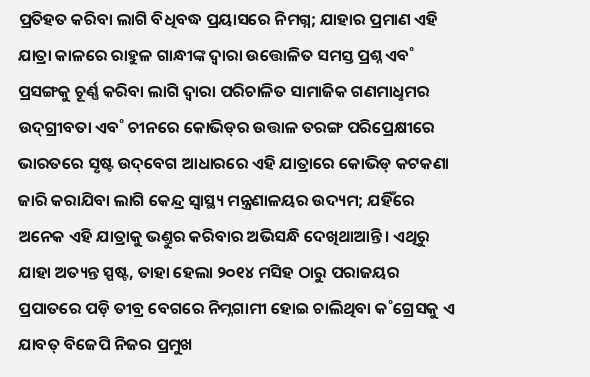ପ୍ରତିହତ କରିବା ଲାଗି ବିଧିବଦ୍ଧ ପ୍ରୟାସରେ ନିମଗ୍ନ; ଯାହାର ପ୍ରମାଣ ଏହି ଯାତ୍ରା କାଳରେ ରାହୁଳ ଗାନ୍ଧୀଙ୍କ ଦ୍ବାରା ଉତ୍ତୋଳିତ ସମସ୍ତ ପ୍ରଶ୍ନ ଏବ˚ ପ୍ରସଙ୍ଗକୁ ଚୂର୍ଣ୍ଣ କରିବା ଲାଗି ଦ୍ବାରା ପରିଚାଳିତ ସାମାଜିକ ଗଣମାଧୢମର ଉଦ୍‌ଗ୍ରୀବତା ଏବ˚ ଚୀନରେ କୋଭିଡ୍‌ର ଉତ୍ତାଳ ତରଙ୍ଗ ପରିପ୍ରେକ୍ଷୀରେ ଭାରତରେ ସୃଷ୍ଟ ଉଦ୍‌ବେଗ ଆଧାରରେ ଏହି ଯାତ୍ରାରେ କୋଭିଡ୍‌ କଟକଣା ଜାରି କରାଯିବା ଲାଗି କେନ୍ଦ୍ର ସ୍ବାସ୍ଥ୍ୟ ମନ୍ତ୍ରଣାଳୟର ଉଦ୍ୟମ; ଯହିଁରେ ଅନେକ ଏହି ଯାତ୍ରାକୁ ଭଣ୍ତୁର କରିବାର ଅଭିସନ୍ଧି ଦେଖିଥାଆନ୍ତି। ଏଥିରୁ ଯାହା ଅତ୍ୟନ୍ତ ସ୍ପଷ୍ଟ, ତାହା ହେଲା ୨୦୧୪ ମସିହ ଠାରୁ ପରାଜୟର ପ୍ରପାତରେ ପଡ଼ି ତୀବ୍ର ବେଗରେ ନିମ୍ନଗାମୀ ହୋଇ ଚାଲିଥିବା କ˚ଗ୍ରେସକୁ ଏ ଯାବତ୍‌ ବିଜେପି ନିଜର ପ୍ରମୁଖ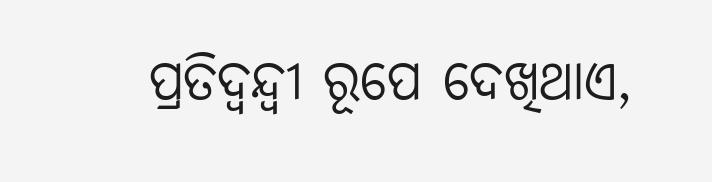ପ୍ରତିଦ୍ବନ୍ଦ୍ବୀ ରୂପେ ଦେଖିଥାଏ,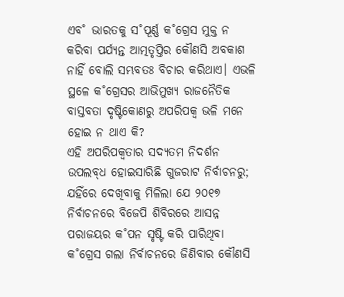ଏବ˚ ଭାରତକୁ ସ˚ପୂର୍ଣ୍ଣ କ˚ଗ୍ରେସ ମୁକ୍ତ ନ କରିବା ପର୍ଯ୍ୟନ୍ତ ଆତ୍ମତୃପ୍ତିର କୌଣସି ଅବକାଶ ନାହିଁ ବୋଲି ସମ୍ଭବତଃ ବିଚାର କରିଥାଏ। ଏଭଳି ସ୍ଥଳେ କ˚ଗ୍ରେସର ଆଭିମୁଖ୍ୟ ରାଜନୈତିକ ବାସ୍ତବତା ଦୃଷ୍ଟିକୋଣରୁ ଅପରିପକ୍ବ ଭଳି ମନେ ହୋଇ ନ ଥାଏ କି?
ଏହି ଅପରିପକ୍ବତାର ସଦ୍ୟତମ ନିଦର୍ଶନ ଉପଲବ୍‌ଧ ହୋଇସାରିଛି ଗୁଜରାଟ ନିର୍ବାଚନରୁ; ଯହିଁରେ ଦେଖିବାକୁ ମିଳିଲା ଯେ ୨୦୧୭ ନିର୍ବାଚନରେ ବିଜେପି ଶିବିରରେ ଆସନ୍ନ ପରାଜୟର କ˚ପନ ସୃଷ୍ଟି କରି ପାରିଥିବା କ˚ଗ୍ରେସ ଗଲା ନିର୍ବାଚନରେ ଜିଣିବାର କୌଣସି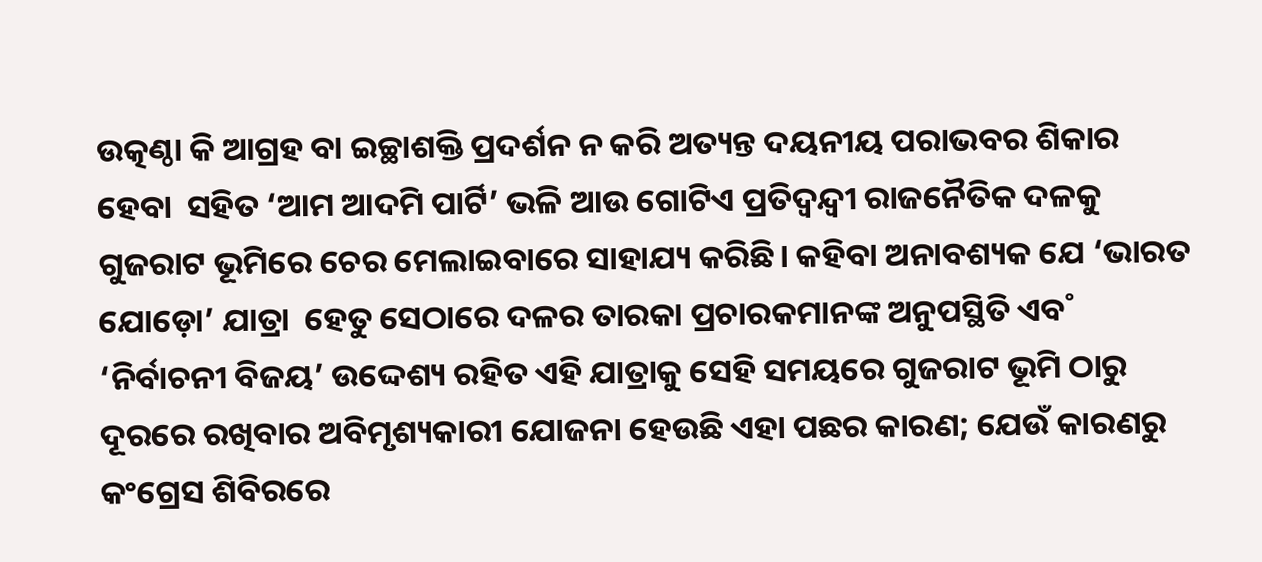ଉତ୍କଣ୍ଠା କି ଆଗ୍ରହ ବା ଇଚ୍ଛାଶକ୍ତି ପ୍ରଦର୍ଶନ ନ କରି ଅତ୍ୟନ୍ତ ଦୟନୀୟ ପରାଭବର ଶିକାର ହେବା  ସହିତ ‘ଆମ ଆଦମି ପାର୍ଟି’ ଭଳି ଆଉ ଗୋଟିଏ ପ୍ରତିଦ୍ବନ୍ଦ୍ବୀ ରାଜନୈତିକ ଦଳକୁ ଗୁଜରାଟ ଭୂମିରେ ଚେର ମେଲାଇବାରେ ସାହାଯ୍ୟ କରିଛି। କହିବା ଅନାବଶ୍ୟକ ଯେ ‘ଭାରତ ଯୋଡ଼ୋ’ ଯାତ୍ରା  ହେତୁ ସେଠାରେ ଦଳର ତାରକା ପ୍ରଚାରକମାନଙ୍କ ଅନୁପସ୍ଥିତି ଏବ˚ ‘ନିର୍ବାଚନୀ ବିଜୟ’ ଉଦ୍ଦେଶ୍ୟ ରହିତ ଏହି ଯାତ୍ରାକୁ ସେହି ସମୟରେ ଗୁଜରାଟ ଭୂମି ଠାରୁ ଦୂରରେ ରଖିବାର ଅବିମୃଶ୍ୟକାରୀ ଯୋଜନା ହେଉଛି ଏହା ପଛର କାରଣ; ଯେଉଁ କାରଣରୁ କଂଗ୍ରେସ ଶିବିରରେ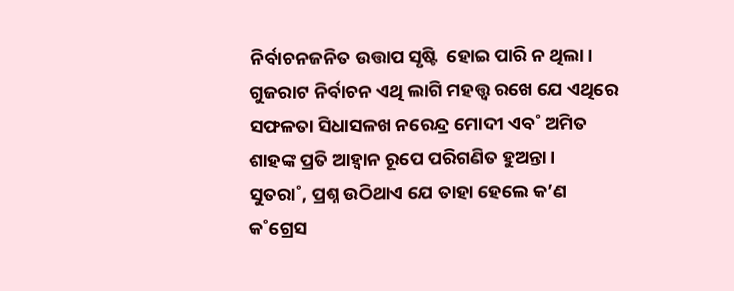ନିର୍ବାଚନଜନିତ ଉତ୍ତାପ ସୃଷ୍ଟି  ହୋଇ ପାରି ନ ଥିଲା।  ଗୁଜରାଟ ନିର୍ବାଚନ ଏଥି ଲାଗି ମହତ୍ତ୍ବ ରଖେ ଯେ ଏଥିରେ ସଫଳତା ସିଧାସଳଖ ନରେନ୍ଦ୍ର ମୋଦୀ ଏବ˚ ଅମିତ ଶାହଙ୍କ ପ୍ରତି ଆହ୍ବାନ ରୂପେ ପରିଗଣିତ ହୁଅନ୍ତା।
ସୁତରା˚, ପ୍ରଶ୍ନ ଉଠିଥାଏ ଯେ ତାହା ହେଲେ କ’ଣ କ˚ଗ୍ରେସ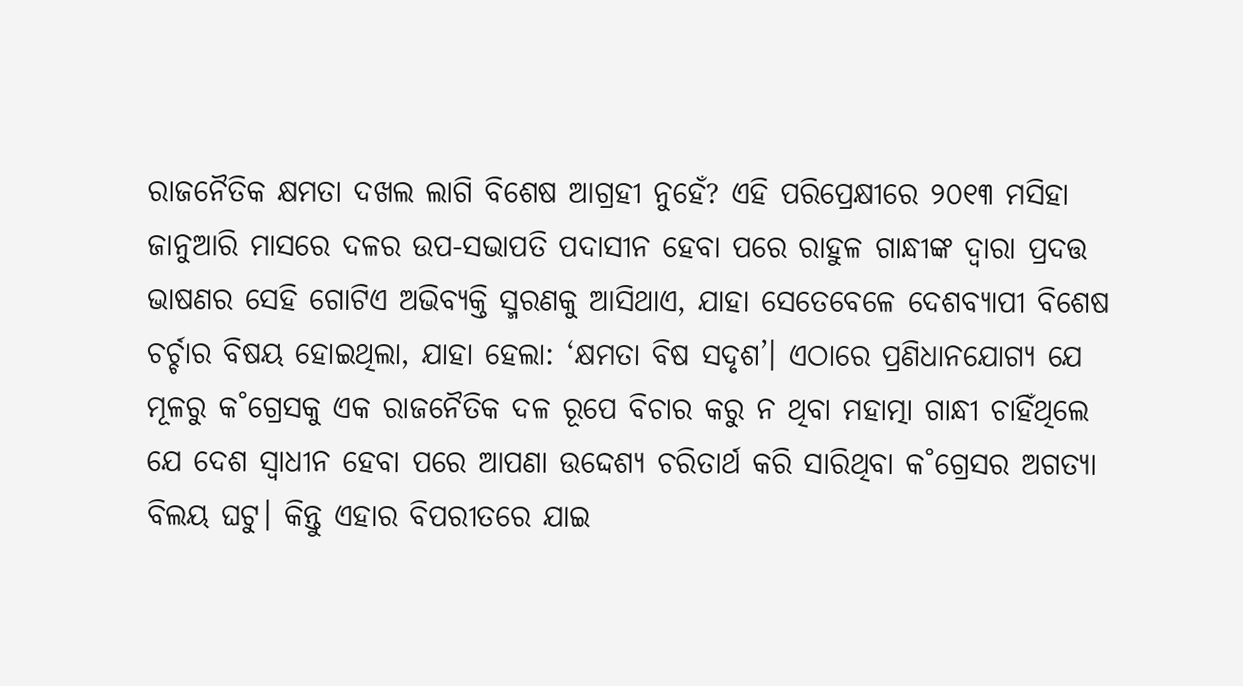ରାଜନୈତିକ କ୍ଷମତା ଦଖଲ ଲାଗି ବିଶେଷ ଆଗ୍ରହୀ ନୁହେଁ? ଏହି ପରିପ୍ରେକ୍ଷୀରେ ୨୦୧୩ ମସିହା ଜାନୁଆରି ମାସରେ ଦଳର ଉପ-ସଭାପତି ପଦାସୀନ ହେବା ପରେ ରାହୁଳ ଗାନ୍ଧୀଙ୍କ ଦ୍ବାରା ପ୍ରଦତ୍ତ ଭାଷଣର ସେହି ଗୋଟିଏ ଅଭିବ୍ୟକ୍ତି ସ୍ମରଣକୁ ଆସିଥାଏ, ଯାହା ସେତେବେଳେ ଦେଶବ୍ୟାପୀ ବିଶେଷ ଚର୍ଚ୍ଚାର ବିଷୟ ହୋଇଥିଲା, ଯାହା ହେଲା: ‘କ୍ଷମତା ବିଷ ସଦୃଶ’। ଏଠାରେ ପ୍ରଣିଧାନଯୋଗ୍ୟ ଯେ ମୂଳରୁ କ˚ଗ୍ରେସକୁ ଏକ ରାଜନୈତିକ ଦଳ ରୂପେ ବିଚାର କରୁ ନ ଥିବା ମହାତ୍ମା ଗାନ୍ଧୀ ଚାହିଁଥିଲେ ଯେ ଦେଶ ସ୍ବାଧୀନ ହେବା ପରେ ଆପଣା ଉଦ୍ଦେଶ୍ୟ ଚରିତାର୍ଥ କରି ସାରିଥିବା କ˚ଗ୍ରେସର ଅଗତ୍ୟା ବିଲୟ ଘଟୁ। କିନ୍ତୁ ଏହାର ବିପରୀତରେ ଯାଇ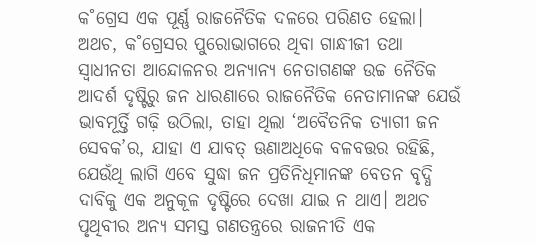କ˚ଗ୍ରେସ ଏକ ପୂର୍ଣ୍ଣ ରାଜନୈତିକ ଦଳରେ ପରିଣତ ହେଲା। ଅଥଚ, କ˚ଗ୍ରେସର ପୁରୋଭାଗରେ ଥିବା ଗାନ୍ଧୀଜୀ ତଥା ସ୍ବାଧୀନତା ଆନ୍ଦୋଳନର ଅନ୍ୟାନ୍ୟ ନେତାଗଣଙ୍କ ଉଚ୍ଚ ନୈତିକ ଆଦର୍ଶ ଦୃଷ୍ଟିରୁ ଜନ ଧାରଣାରେ ରାଜନୈତିକ ନେତାମାନଙ୍କ ଯେଉଁ ଭାବମୂର୍ତ୍ତି ଗଢ଼ି ଉଠିଲା, ତାହା ଥିଲା ‘ଅବୈତନିକ ତ୍ୟାଗୀ ଜନ ସେବକ’ର, ଯାହା ଏ ଯାବତ୍‌ ଊଣାଅଧିକେ ବଳବତ୍ତର ରହିଛି, ଯେଉଁଥି ଲାଗି ଏବେ ସୁଦ୍ଧା ଜନ ପ୍ରତିନିଧିମାନଙ୍କ ବେତନ ବୃଦ୍ଧି ଦାବିକୁ ଏକ ଅନୁକୂଳ ଦୃଷ୍ଟିରେ ଦେଖା ଯାଇ ନ ଥାଏ। ଅଥଚ ପୃଥିବୀର ଅନ୍ୟ ସମସ୍ତ ଗଣତନ୍ତ୍ରରେ ରାଜନୀତି ଏକ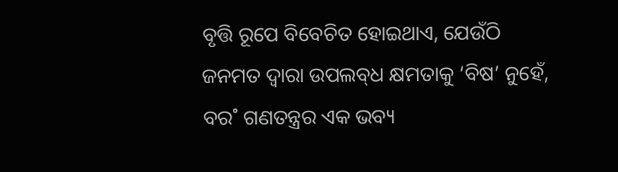ବୃତ୍ତି ରୂପେ ବିବେଚିତ ହୋଇଥାଏ, ଯେଉଁଠି ଜନମତ ଦ୍ବାରା ଉପଲବ୍‌ଧ କ୍ଷମତାକୁ ‘ବିଷ’ ନୁହେଁ, ବର˚ ଗଣତନ୍ତ୍ରର ଏକ ଭବ୍ୟ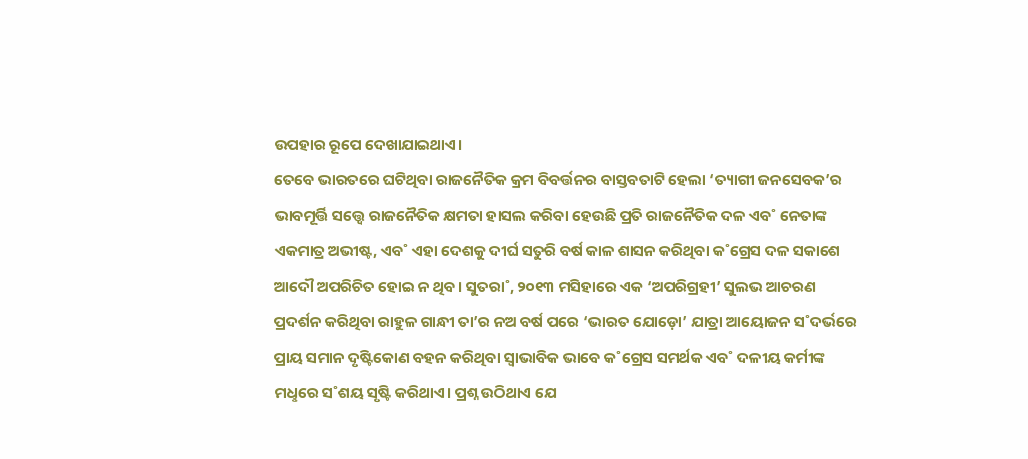ଉପହାର ରୂପେ ଦେଖାଯାଇଥାଏ।
ତେବେ ଭାରତରେ ଘଟିଥିବା ରାଜନୈତିକ କ୍ରମ ବିବର୍ତ୍ତନର ବାସ୍ତବତାଟି ହେଲା ‘ତ୍ୟାଗୀ ଜନସେବକ’ର ଭାବମୂର୍ତ୍ତି ସତ୍ତ୍ବେ ରାଜନୈତିକ କ୍ଷମତା ହାସଲ କରିବା ହେଉଛି ପ୍ରତି ରାଜନୈତିକ ଦଳ ଏବ˚ ନେତାଙ୍କ ଏକମାତ୍ର ଅଭୀଷ୍ଟ, ଏବ˚ ଏହା ଦେଶକୁ ଦୀର୍ଘ ସତୁରି ବର୍ଷ କାଳ ଶାସନ କରିଥିବା କ˚ଗ୍ରେସ ଦଳ ସକାଶେ ଆଦୌ ଅପରିଚିତ ହୋଇ ନ ଥିବ। ସୁତରା˚, ୨୦୧୩ ମସିହାରେ ଏକ ‘ଅପରିଗ୍ରହୀ’ ସୁଲଭ ଆଚରଣ ପ୍ରଦର୍ଶନ କରିଥିବା ରାହୁଳ ଗାନ୍ଧୀ ତା’ର ନଅ ବର୍ଷ ପରେ ‘ଭାରତ ଯୋଡ଼ୋ’ ଯାତ୍ରା ଆୟୋଜନ ସ˚ଦର୍ଭରେ ପ୍ରାୟ ସମାନ ଦୃଷ୍ଟିକୋଣ ବହନ କରିଥିବା ସ୍ବାଭାବିକ ଭାବେ କ˚ଗ୍ରେସ ସମର୍ଥକ ଏବ˚ ଦଳୀୟ କର୍ମୀଙ୍କ ମଧୢରେ ସ˚ଶୟ ସୃଷ୍ଟି କରିଥାଏ। ପ୍ରଶ୍ନ ଉଠିଥାଏ ଯେ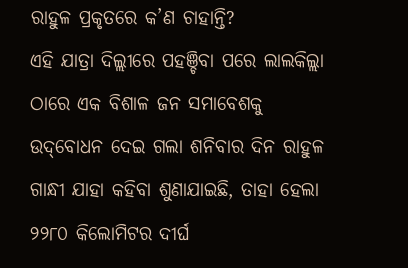ରାହୁଳ ପ୍ରକୃତରେ କ’ଣ ଚାହାନ୍ତି?
ଏହି ଯାତ୍ରା ଦିଲ୍ଲୀରେ ପହଞ୍ଚିବା ପରେ ଲାଲକିଲ୍ଲା ଠାରେ ଏକ ବିଶାଳ ଜନ ସମାବେଶକୁ ଉଦ୍‌ବୋଧନ ଦେଇ ଗଲା ଶନିବାର ଦିନ ରାହୁଳ ଗାନ୍ଧୀ ଯାହା କହିବା ଶୁଣାଯାଇଛି, ତାହା ହେଲା ୨୨୮୦ କିଲୋମିଟର ଦୀର୍ଘ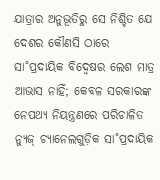ଯାତ୍ରାର ଅନୁଭୂତିରୁ ସେ ନିଶ୍ଚିତ ଯେ ଦେଶର କୌଣସି ଠାରେ ସା˚ପ୍ରଦାୟିକ ବିଦ୍ବେଷର ଲେଶ ମାତ୍ର ଆଭାସ ନାହିଁ; କେବଳ ସରକାରଙ୍କ ନେପଥ୍ୟ ନିୟନ୍ତ୍ରଣରେ ପରିଚାଳିତ ନ୍ୟୁଜ୍‌ ଚ୍ୟାନେଲଗୁଡ଼ିକ ସା˚ପ୍ରଦାୟିକ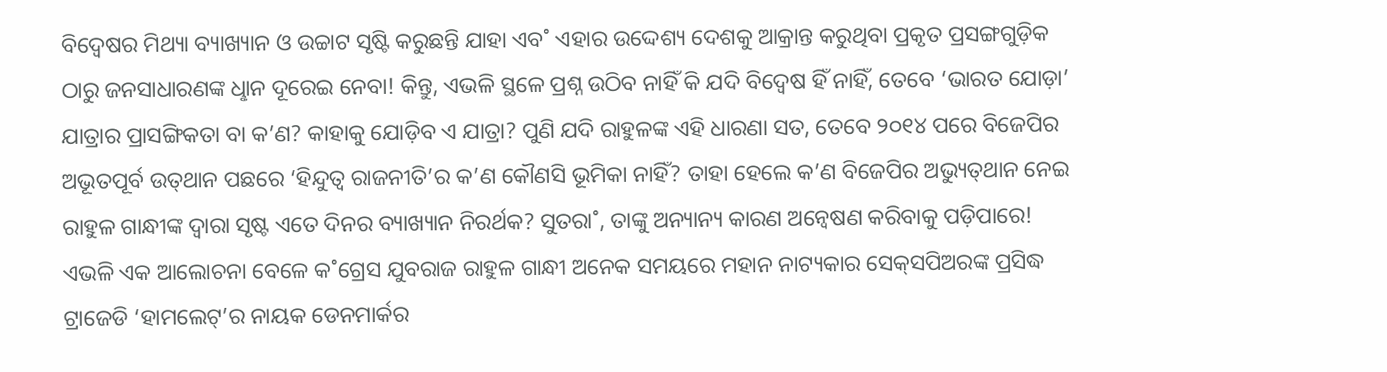ବିଦ୍ବେଷର ମିଥ୍ୟା ବ୍ୟାଖ୍ୟାନ ଓ ଉଚ୍ଚାଟ ସୃଷ୍ଟି କରୁଛନ୍ତି ଯାହା ଏବ˚ ଏହାର ଉଦ୍ଦେଶ୍ୟ ଦେଶକୁ ଆକ୍ରାନ୍ତ କରୁଥିବା ପ୍ରକୃତ ପ୍ରସଙ୍ଗଗୁଡ଼ିକ ଠାରୁ ଜନସାଧାରଣଙ୍କ ଧୢାନ ଦୂରେଇ ନେବା! କିନ୍ତୁ, ଏଭଳି ସ୍ଥଳେ ପ୍ରଶ୍ନ ଉଠିବ ନାହିଁ କି ଯଦି ବିଦ୍ବେଷ ହିଁ ନାହିଁ, ତେବେ ‘ଭାରତ ଯୋଡ଼ା’ ଯାତ୍ରାର ପ୍ରାସଙ୍ଗିକତା ବା କ’ଣ? କାହାକୁ ଯୋଡ଼ିବ ଏ ଯାତ୍ରା? ପୁଣି ଯଦି ରାହୁଳଙ୍କ ଏହି ଧାରଣା ସତ, ତେବେ ୨୦୧୪ ପରେ ବିଜେପିର ଅଭୂତପୂର୍ବ ଉତ୍‌ଥାନ ପଛରେ ‘ହିନ୍ଦୁତ୍ବ ରାଜନୀତି’ର କ’ଣ କୌଣସି ଭୂମିକା ନାହିଁ? ତାହା ହେଲେ କ’ଣ ବିଜେପିର ଅଭ୍ୟୁତ୍‌ଥାନ ନେଇ ରାହୁଳ ଗାନ୍ଧୀଙ୍କ ଦ୍ବାରା ସୃଷ୍ଟ ଏତେ ଦିନର ବ୍ୟାଖ୍ୟାନ ନିରର୍ଥକ? ସୁତରା˚, ତାଙ୍କୁ ଅନ୍ୟାନ୍ୟ କାରଣ ଅନ୍ବେଷଣ କରିବାକୁ ପଡ଼ିପାରେ!
ଏଭଳି ଏକ ଆଲୋଚନା ବେଳେ କ˚ଗ୍ରେସ ଯୁବରାଜ ରାହୁଳ ଗାନ୍ଧୀ ଅନେକ ସମୟରେ ମହାନ ନାଟ୍ୟକାର ସେକ୍‌ସପିଅରଙ୍କ ପ୍ରସିଦ୍ଧ ଟ୍ରାଜେଡି ‘ହାମଲେଟ୍‌’ର ନାୟକ ଡେନମାର୍କର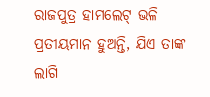ରାଜପୁତ୍ର ହାମଲେଟ୍‌ ଭଳି ପ୍ରତୀୟମାନ ହୁଅନ୍ତି, ଯିଏ ତାଙ୍କ ଲାଗି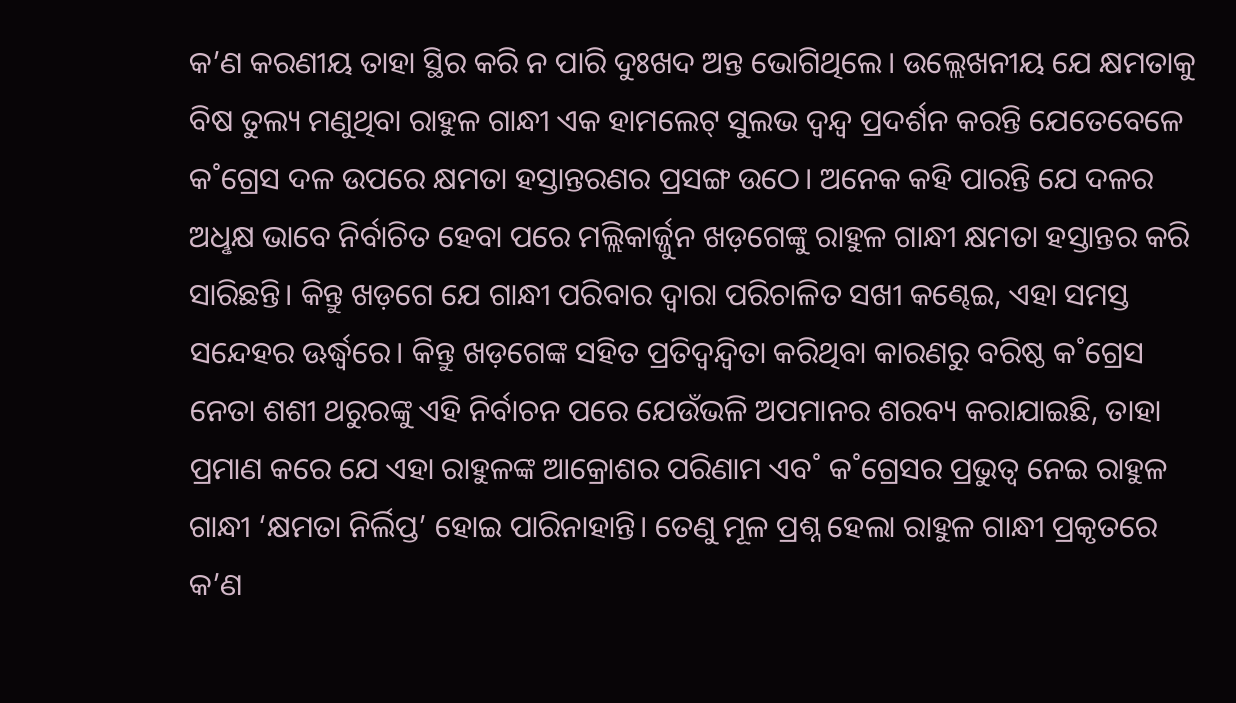କ’ଣ କରଣୀୟ ତାହା ସ୍ଥିର କରି ନ ପାରି ଦୁଃଖଦ ଅନ୍ତ ଭୋଗିଥିଲେ। ଉଲ୍ଲେଖନୀୟ ଯେ କ୍ଷମତାକୁ ବିଷ ତୁଲ୍ୟ ମଣୁଥିବା ରାହୁଳ ଗାନ୍ଧୀ ଏକ ହାମଲେଟ୍‌ ସୁଲଭ ଦ୍ବନ୍ଦ୍ବ ପ୍ରଦର୍ଶନ କରନ୍ତି ଯେତେବେଳେ କ˚ଗ୍ରେସ ଦଳ ଉପରେ କ୍ଷମତା ହସ୍ତାନ୍ତରଣର ପ୍ରସଙ୍ଗ ଉଠେ। ଅନେକ କହି ପାରନ୍ତି ଯେ ଦଳର ଅଧୢକ୍ଷ ଭାବେ ନିର୍ବାଚିତ ହେବା ପରେ ମଲ୍ଲିକାର୍ଜ୍ଜୁନ ଖଡ଼ଗେଙ୍କୁ ରାହୁଳ ଗାନ୍ଧୀ କ୍ଷମତା ହସ୍ତାନ୍ତର କରି ସାରିଛନ୍ତି। କିନ୍ତୁ ଖଡ଼ଗେ ଯେ ଗାନ୍ଧୀ ପରିବାର ଦ୍ବାରା ପରିଚାଳିତ ସଖୀ କଣ୍ଢେଇ, ଏହା ସମସ୍ତ ସନ୍ଦେହର ଊର୍ଦ୍ଧ୍ବରେ। କିନ୍ତୁ ଖଡ଼ଗେଙ୍କ ସହିତ ପ୍ରତିଦ୍ବନ୍ଦ୍ବିତା କରିଥିବା କାରଣରୁ ବରିଷ୍ଠ କ˚ଗ୍ରେସ ନେତା ଶଶୀ ଥରୁରଙ୍କୁ ଏହି ନିର୍ବାଚନ ପରେ ଯେଉଁଭଳି ଅପମାନର ଶରବ୍ୟ କରାଯାଇଛି, ତାହା ପ୍ରମାଣ କରେ ଯେ ଏହା ରାହୁଳଙ୍କ ଆକ୍ରୋଶର ପରିଣାମ ଏବ˚ କ˚ଗ୍ରେସର ପ୍ରଭୁତ୍ବ ନେଇ ରାହୁଳ ଗାନ୍ଧୀ ‘କ୍ଷମତା ନିର୍ଲିପ୍ତ’ ହୋଇ ପାରିନାହାନ୍ତି। ତେଣୁ ମୂଳ ପ୍ରଶ୍ନ ହେଲା ରାହୁଳ ଗାନ୍ଧୀ ପ୍ରକୃତରେ କ’ଣ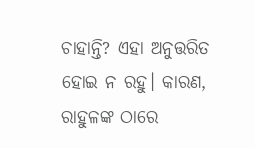ଚାହାନ୍ତି? ଏହା ଅନୁତ୍ତରିତ ହୋଇ ନ ରହୁ। କାରଣ, ରାହୁଳଙ୍କ ଠାରେ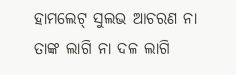ହାମଲେଟ୍‌ ସୁଲଭ ଆଚରଣ ନା ତାଙ୍କ ଲାଗି ନା ଦଳ ଲାଗି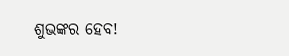ଶୁଭଙ୍କର ହେବ!